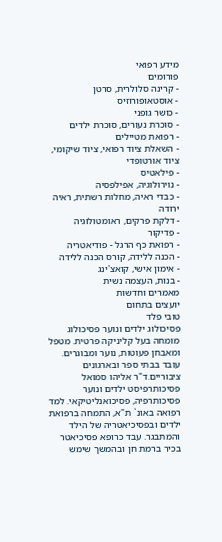מידע רפואי
פורומים
- קרינה סלולרית, סרטן
- אוסטאופורוזיס
- כושר גופני
- סוכרת נעורים, סוכרת ילדים
- רפואת מטיילים
- השאלת ציוד רפואי, ציוד שיקומי, ציוד אורטופדי
- פילאטיס
- נוירולוגיה, אפילפסיה
- כבדי ראיה, מחלות רשתית, ראיה ירודה
- דלקת פרקים, ראומטולוגיה
- פדיקור
- רפואת כף הרגל - פודיאטריה
- הכנה ללידה, קורס הכנה ללידה
- אימון אישי, קואצ'ינג
- בנות, העצמה נשית
מאמרים וחדשות
יועצים בתחום
טובי פלד
פסיכולוג ילדים ונוער פסיכולוג מומחה בעל קליניקה פרטית. מטפל ומאבחן פעוטות, נוער ומבוגרים. עובד בבתי ספר ובארגונים ציבוריים.ד"ר אליהו סמואל
פסיכותרפיסט ילדים ונוער פסיכותרפיה, פסיכואנליטיקאי. למד רפואה באונ` ת"א, התמחה ברפואת ילדים ובפסיכיאטריה של הילד והמתבגר. עבד כרופא פסיכיאטר בכיר ברמת חן ובהמשך שימש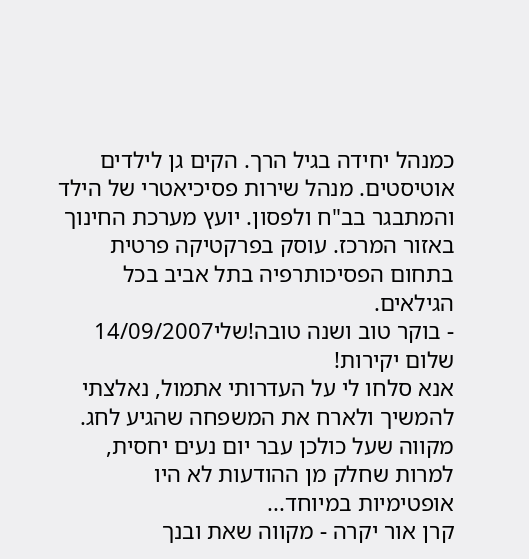כמנהל יחידה בגיל הרך. הקים גן לילדים אוטיסטים. מנהל שירות פסיכיאטרי של הילד והמתבגר בב"ח ולפסון. יועץ מערכת החינוך באזור המרכז. עוסק בפרקטיקה פרטית בתחום הפסיכותרפיה בתל אביב בכל הגילאים.
- בוקר טוב ושנה טובה!שלי14/09/2007
שלום יקירות!
אנא סלחו לי על העדרותי אתמול, נאלצתי להמשיך ולארח את המשפחה שהגיע לחג.
מקווה שעל כולכן עבר יום נעים יחסית, למרות שחלק מן ההודעות לא היו אופטימיות במיוחד...
קרן אור יקרה - מקווה שאת ובנך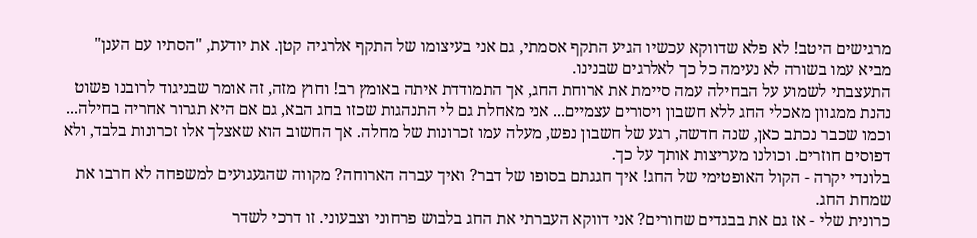מרגישים היטב! לא פלא שדווקא עכשיו הגיע התקף אסמתי, גם אני בעיצומו של התקף אלרגיה קטן. את יודעת, "הסתיו עם הענן" מביא עמו בשורה לא נעימה כל כך לאלרגים שבנינו.
התעצבתי לשמוע על הבחילה עמה סיימת את ארוחת החג, אך התמודדת איתה באומץ רב! וחוץ מזה, זה אומר שבניגוד לרובנו פשוט נהנת ממגוון מאכלי החג ללא חשבון ויסורים עצמיים... אני מאחלת גם לי התנהגות שכזו בחג הבא, גם אם היא תגרור אחריה בחילה...
וכמו שכבר נכתב כאן, שנה חדשה, רגע של חשבון נפש, מעלה עמו זכרונות של מחלה. אך החשוב הוא שאצלך אלו זכרונות בלבד, ולא דפוסים חוזרים. וכולנו מעריצות אותך על כך.
בלונדי יקרה - הקול האופטימי של החג! איך חגגתם בסופו של דבר? ואיך עברה הארוחה? מקווה שהגעגועים למשפחה לא חרבו את שמחת החג.
כרונית שלי - אז גם את בבגדים שחורים? אני דווקא העברתי את החג בלבוש פרחוני וצבעוני. זו דרכי לשדר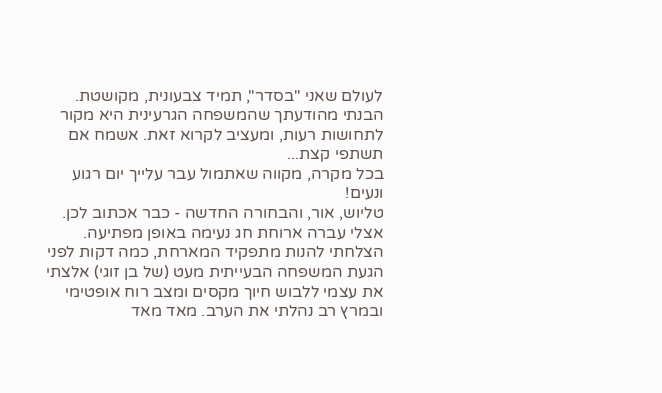לעולם שאני "בסדר", תמיד צבעונית, מקושטת.
הבנתי מהודעתך שהמשפחה הגרעינית היא מקור לתחושות רעות, ומעציב לקרוא זאת. אשמח אם תשתפי קצת...
בכל מקרה, מקווה שאתמול עבר עלייך יום רגוע ונעים!
טליוש, אור, והבחורה החדשה - כבר אכתוב לכן.
אצלי עברה ארוחת חג נעימה באופן מפתיעה. הצלחתי להנות מתפקיד המארחת, כמה דקות לפני הגעת המשפחה הבעייתית מעט (של בן זוגי) אלצתי את עצמי ללבוש חיוך מקסים ומצב רוח אופטימי ובמרץ רב נהלתי את הערב. מאד מאד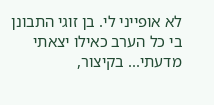לא אופייני לי. בן זוגי התבונן בי כל הערב כאילו יצאתי מדעתי... בקיצור,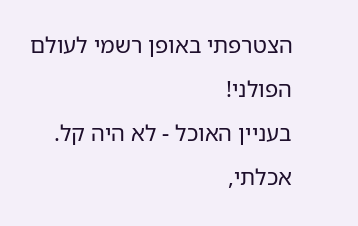הצטרפתי באופן רשמי לעולם הפולני!
בעניין האוכל - לא היה קל. אכלתי,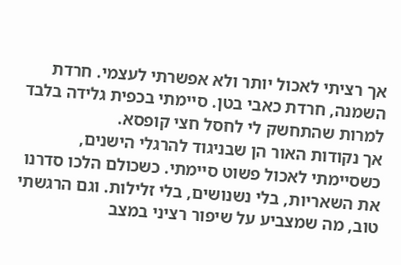אך רציתי לאכול יותר ולא אפשרתי לעצמי. חרדת השמנה, חרדת כאבי בטן. סיימתי בכפית גלידה בלבד למרות שהתחשק לי לחסל חצי קופסא.
אך נקודות האור הן שבניגוד להרגלי הישנים, כשסיימתי לאכול פשוט סיימתי. כשכולם הלכו סדרנו את השאריות, בלי נשנושים, בלי זלילות. וגם הרגשתי טוב, מה שמצביע על שיפור רציני במצב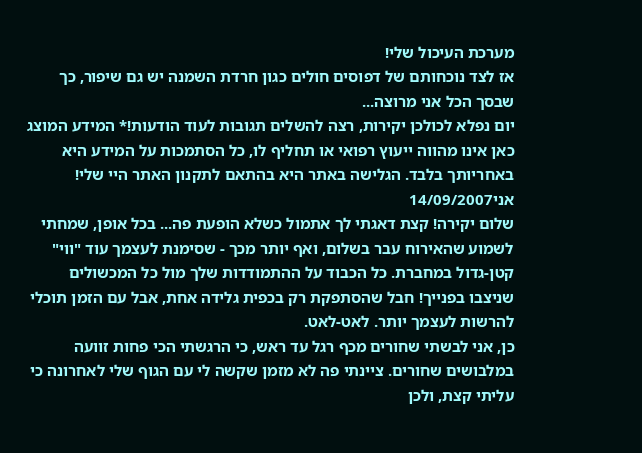מערכת העיכול שלי!
אז לצד נוכחותם של דפוסים חולים כגון חרדת השמנה יש גם שיפור, כך שבסך הכל אני מרוצה...
יום נפלא לכולכן יקירות, רצה להשלים תגובות לעוד הודעות!* המידע המוצג כאן אינו מהווה ייעוץ רפואי או תחליף לו, כל הסתמכות על המידע היא באחריותך בלבד. הגלישה באתר היא בהתאם לתקנון האתר היי שלי!
אני14/09/2007
שלום יקירה! קצת דאגתי לך אתמול כשלא הופעת פה... בכל אופן, שמחתי לשמוע שהאירוח עבר בשלום, ואף יותר מכך - שסימנת לעצמך עוד "ווי" קטן-גדול במחברת. כל הכבוד על ההתמודדות שלך מול כל המכשולים שניצבו בפנייך! חבל שהסתפקת רק בכפית גלידה אחת, אבל עם הזמן תוכלי להרשות לעצמך יותר. לאט-לאט.
כן, אני לבשתי שחורים מכף רגל עד ראש, כי הרגשתי הכי פחות זוועה במלבושים שחורים. ציינתי פה לא מזמן שקשה לי עם הגוף שלי לאחרונה כי עליתי קצת, ולכן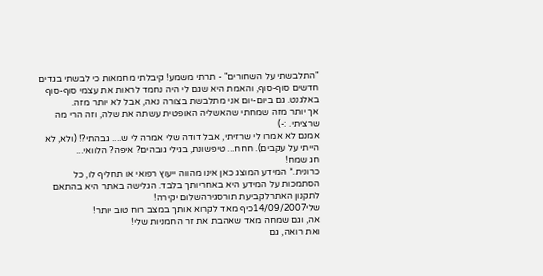"התלבשתי על השחורים" - תרתי משמע! קיבלתי מחמאות כי לבשתי בגדים חדשים סוף-סוף, והאמת היא שגם לי היה נחמד לראות את עצמי סוף-סוף באלגנט. גם ביום-יום אני מתלבשת בצורה נאה, אבל לא יותר מזה.
אך יותר מזה שמחתי שהאשליה האופטית עשתה את שלה, וזה הרי מה שרציתי. :-)
אמנם לא אמרו לי שרזיתי, אבל דודה שלי אמרה לי ש.... גבהתי?! (ולא, לא הייתי על עקבים). חחח... טיפשונת, בגילי גובהים? איפה? הלוואי...
חג שמח!
כרונית.* המידע המוצג כאן אינו מהווה ייעוץ רפואי או תחליף לו, כל הסתמכות על המידע היא באחריותך בלבד. הגלישה באתר היא בהתאם לתקנון האתרלקביעת תורסגירהשלום יקירה!
שלי14/09/2007כיף מאד לקרוא אותך במצב רוח טוב יותר!
אה, וגם שמחה מאד שאהבת את זר החמניות שלי!
ואת רואה, גם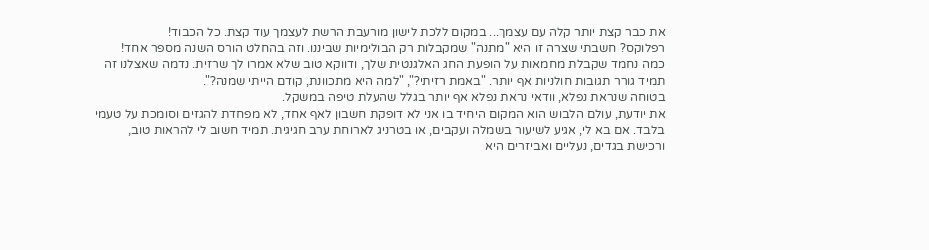את כבר קצת יותר קלה עם עצמך... במקום ללכת לישון מורעבת הרשת לעצמך עוד קצת. כל הכבוד!
רפלוקס? חשבתי שצרה זו היא "מתנה" שמקבלות רק הבולימיות שביננו. וזה בהחלט הורס השנה מספר אחד!
כמה נחמד שקבלת מחמאות על הופעת החג האלגנטית שלך, ודווקא טוב שלא אמרו לך שרזית. נדמה שאצלנו זה תמיד גורר תגובות חולניות אף יותר. "באמת רזיתי?", "למה היא מתכוונת, קודם הייתי שמנה?".
בטוחה שנראת נפלא, וודאי נראת נפלא אף יותר בגלל שהעלת טיפה במשקל.
את יודעת, עולם הלבוש הוא המקום היחיד בו אני לא דופקת חשבון לאף אחד, לא מפחדת להגזים וסומכת על טעמי בלבד. אם בא לי, אגיע לשיעור בשמלה ועקבים, או בטרניג לארוחת ערב חגיגית. תמיד חשוב לי להראות טוב, ורכישת בגדים, נעליים ואביזרים היא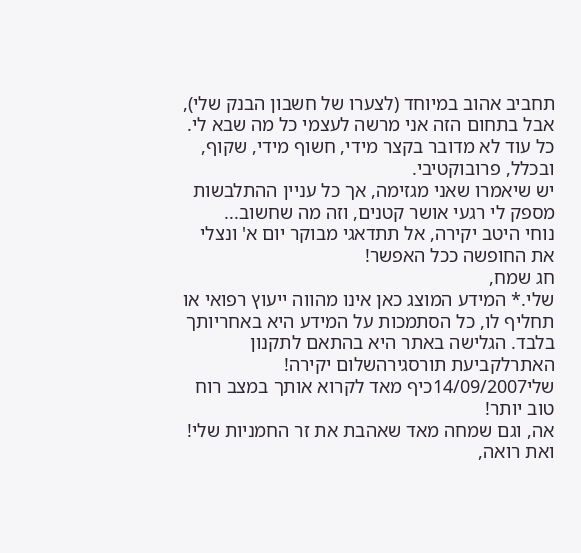תחביב אהוב במיוחד (לצערו של חשבון הבנק שלי), אבל בתחום הזה אני מרשה לעצמי כל מה שבא לי. כל עוד לא מדובר בקצר מידי, חשוף מידי, שקוף, ובכלל, פרובוקטיבי.
יש שיאמרו שאני מגזימה, אך כל עניין ההתלבשות מספק לי רגעי אושר קטנים, וזה מה שחשוב...
נוחי היטב יקירה, אל תתדאגי מבוקר יום א' ונצלי את החופשה ככל האפשר!
חג שמח,
שלי.* המידע המוצג כאן אינו מהווה ייעוץ רפואי או תחליף לו, כל הסתמכות על המידע היא באחריותך בלבד. הגלישה באתר היא בהתאם לתקנון האתרלקביעת תורסגירהשלום יקירה!
שלי14/09/2007כיף מאד לקרוא אותך במצב רוח טוב יותר!
אה, וגם שמחה מאד שאהבת את זר החמניות שלי!
ואת רואה,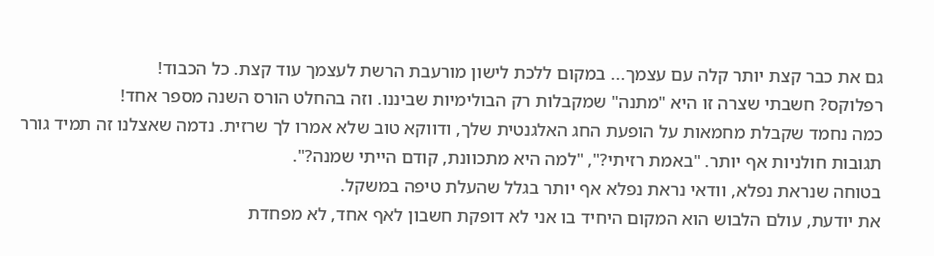גם את כבר קצת יותר קלה עם עצמך... במקום ללכת לישון מורעבת הרשת לעצמך עוד קצת. כל הכבוד!
רפלוקס? חשבתי שצרה זו היא "מתנה" שמקבלות רק הבולימיות שביננו. וזה בהחלט הורס השנה מספר אחד!
כמה נחמד שקבלת מחמאות על הופעת החג האלגנטית שלך, ודווקא טוב שלא אמרו לך שרזית. נדמה שאצלנו זה תמיד גורר תגובות חולניות אף יותר. "באמת רזיתי?", "למה היא מתכוונת, קודם הייתי שמנה?".
בטוחה שנראת נפלא, וודאי נראת נפלא אף יותר בגלל שהעלת טיפה במשקל.
את יודעת, עולם הלבוש הוא המקום היחיד בו אני לא דופקת חשבון לאף אחד, לא מפחדת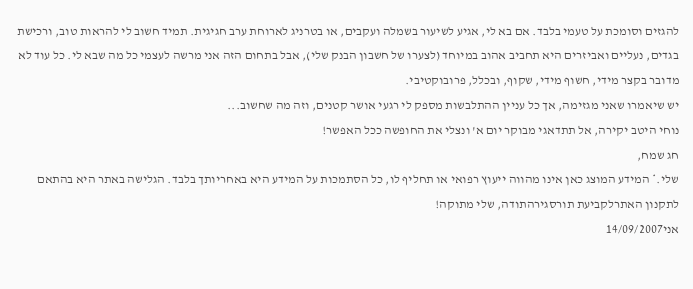להגזים וסומכת על טעמי בלבד. אם בא לי, אגיע לשיעור בשמלה ועקבים, או בטרניג לארוחת ערב חגיגית. תמיד חשוב לי להראות טוב, ורכישת בגדים, נעליים ואביזרים היא תחביב אהוב במיוחד (לצערו של חשבון הבנק שלי), אבל בתחום הזה אני מרשה לעצמי כל מה שבא לי. כל עוד לא מדובר בקצר מידי, חשוף מידי, שקוף, ובכלל, פרובוקטיבי.
יש שיאמרו שאני מגזימה, אך כל עניין ההתלבשות מספק לי רגעי אושר קטנים, וזה מה שחשוב...
נוחי היטב יקירה, אל תתדאגי מבוקר יום א' ונצלי את החופשה ככל האפשר!
חג שמח,
שלי.* המידע המוצג כאן אינו מהווה ייעוץ רפואי או תחליף לו, כל הסתמכות על המידע היא באחריותך בלבד. הגלישה באתר היא בהתאם לתקנון האתרלקביעת תורסגירהתודה, שלי מתוקה!
אני14/09/2007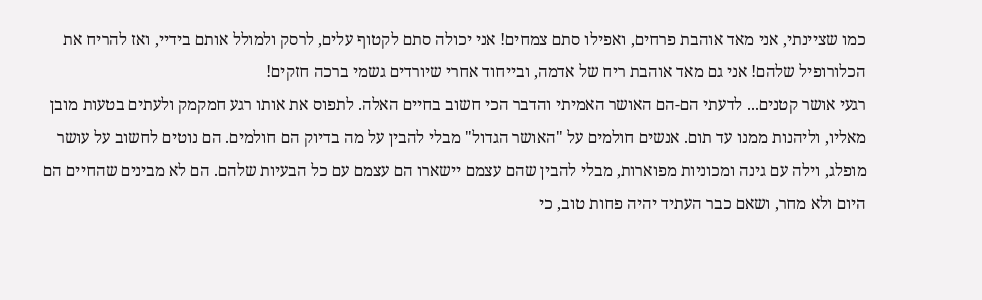כמו שציינתי, אני מאד אוהבת פרחים, ואפילו סתם צמחים! אני יכולה סתם לקטוף עלים, לרסק ולמולל אותם בידיי, ואז להריח את הכלורופיל שלהם! אני גם מאד אוהבת ריח של אדמה, ובייחוד אחרי שיורדים גשמי ברכה חזקים!
רגעי אושר קטנים... לדעתי הם-הם האושר האמיתי והדבר הכי חשוב בחיים האלה. לתפוס את אותו רגע חמקמק ולעתים בטעות מובן מאליו, וליהנות ממנו עד תום. אנשים חולמים על "האושר הגדול" מבלי להבין על מה בדיוק הם חולמים. הם נוטים לחשוב על עושר מופלג, וילה עם גינה ומכוניות מפוארות, מבלי להבין שהם עצמם יישארו הם עצמם עם כל הבעיות שלהם. הם לא מבינים שהחיים הם היום ולא מחר, ושאם כבר העתיד יהיה פחות טוב, כי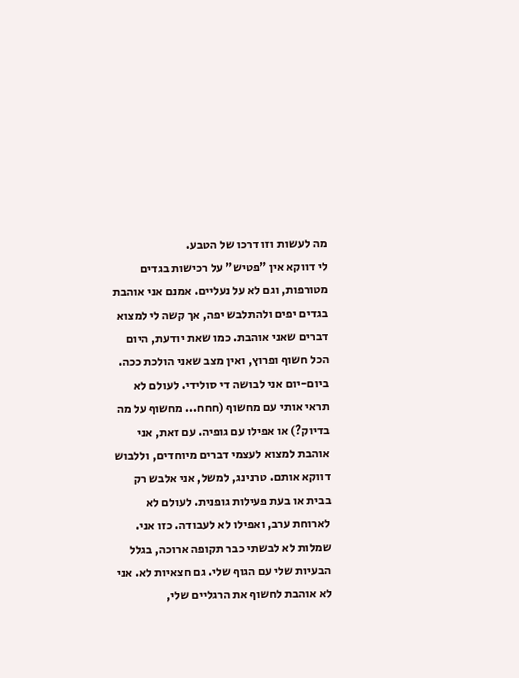מה לעשות וזו דרכו של הטבע.
לי דווקא אין "פטיש" על רכישות בגדים מטורפות, וגם לא על נעליים. אמנם אני אוהבת בגדים יפים ולהתלבש יפה, אך קשה לי למצוא דברים שאני אוהבת. כמו שאת יודעת, היום הכל חשוף ופרוץ, ואין מצב שאני הולכת ככה. ביום-יום אני לבושה די סולידי. לעולם לא תראי אותי עם מחשוף (חחח... מחשוף על מה בדיוק?) או אפילו עם גופיה. עם זאת, אני אוהבת למצוא לעצמי דברים מיוחדים, וללבוש דווקא אותם. טרנינג, למשל, אני אלבש רק בבית או בעת פעילות גופנית. לעולם לא לארוחת ערב, ואפילו לא לעבודה. כזו אני. שמלות לא לבשתי כבר תקופה ארוכה, בגלל הבעיות שלי עם הגוף שלי. גם חצאיות לא. אני לא אוהבת לחשוף את הרגליים שלי,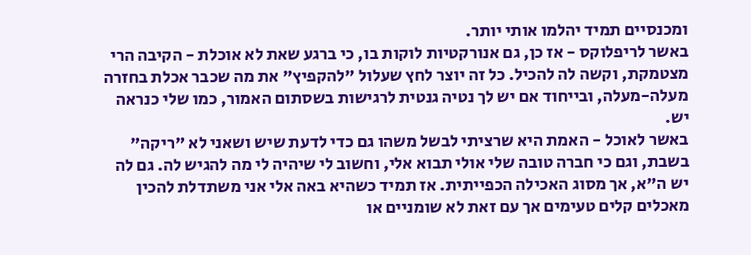ומכנסיים תמיד יהלמו אותי יותר.
באשר לריפלוקס - אז כן, גם אנורקטיות לוקות בו, כי ברגע שאת לא אוכלת - הקיבה הרי מצטמקת, וקשה לה להכיל. כל זה יוצר לחץ שעלול "להקפיץ" את מה שכבר אכלת בחזרה מעלה-מעלה, ובייחוד אם יש לך נטיה גנטית לרגישות בשסתום האמור, כמו שלי כנראה יש.
באשר לאוכל - האמת היא שרציתי לבשל משהו גם כדי לדעת שיש ושאני לא "ריקה" בשבת, וגם כי חברה טובה שלי אולי תבוא אלי, וחשוב לי שיהיה לי מה להגיש לה. גם לה יש ה"א, אך מסוג האכילה הכפייתית. אז תמיד כשהיא באה אלי אני משתדלת להכין מאכלים קלים טעימים אך עם זאת לא שומניים או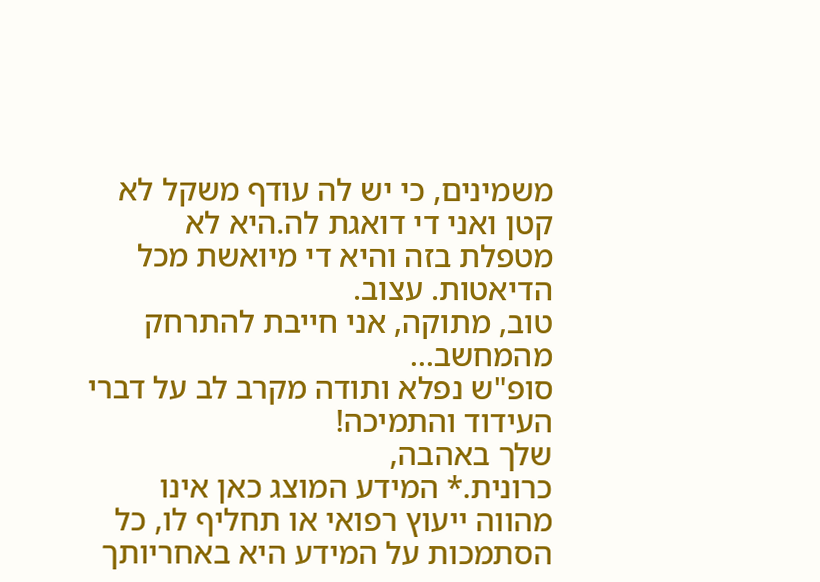משמינים, כי יש לה עודף משקל לא קטן ואני די דואגת לה.היא לא מטפלת בזה והיא די מיואשת מכל הדיאטות. עצוב.
טוב, מתוקה, אני חייבת להתרחק מהמחשב...
סופ"ש נפלא ותודה מקרב לב על דברי העידוד והתמיכה!
שלך באהבה,
כרונית.* המידע המוצג כאן אינו מהווה ייעוץ רפואי או תחליף לו, כל הסתמכות על המידע היא באחריותך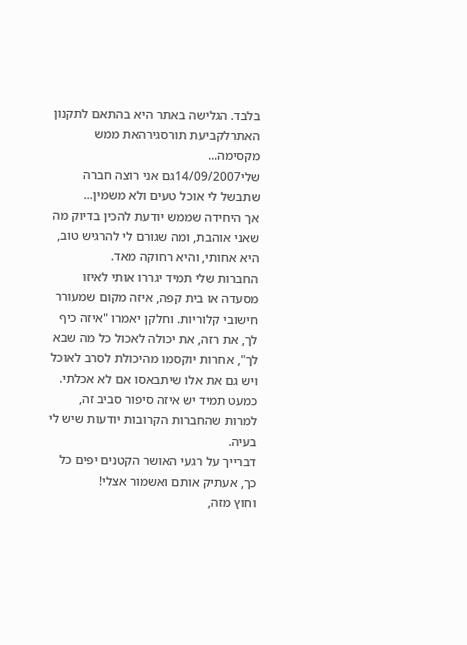בלבד. הגלישה באתר היא בהתאם לתקנון האתרלקביעת תורסגירהאת ממש מקסימה...
שלי14/09/2007גם אני רוצה חברה שתבשל לי אוכל טעים ולא משמין...
אך היחידה שממש יודעת להכין בדיוק מה שאני אוהבת, ומה שגורם לי להרגיש טוב, היא אחותי, והיא רחוקה מאד.
החברות שלי תמיד יגררו אותי לאיזו מסעדה או בית קפה, איזה מקום שמעורר חישובי קלוריות. וחלקן יאמרו "איזה כיף לך, את רזה, את יכולה לאכול כל מה שבא לך", אחרות יוקסמו מהיכולת לסרב לאוכל ויש גם את אלו שיתבאסו אם לא אכלתי. כמעט תמיד יש איזה סיפור סביב זה, למרות שהחברות הקרובות יודעות שיש לי בעיה.
דברייך על רגעי האושר הקטנים יפים כל כך, אעתיק אותם ואשמור אצלי!
וחוץ מזה,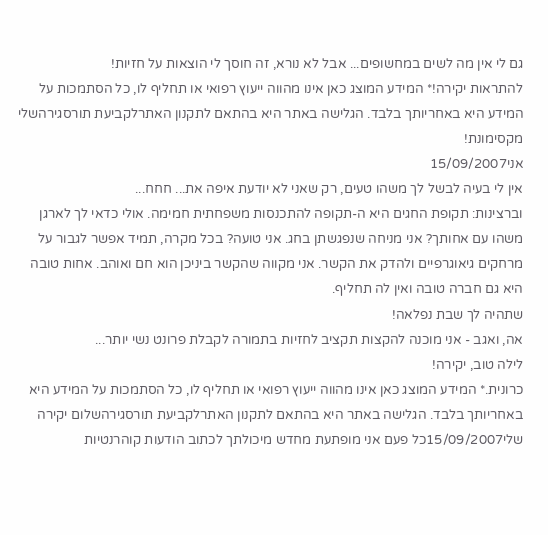גם לי אין מה לשים במחשופים... אבל לא נורא, זה חוסך לי הוצאות על חזיות!
להתראות יקירה!* המידע המוצג כאן אינו מהווה ייעוץ רפואי או תחליף לו, כל הסתמכות על המידע היא באחריותך בלבד. הגלישה באתר היא בהתאם לתקנון האתרלקביעת תורסגירהשלי מקסימונת!
אני15/09/2007
אין לי בעיה לבשל לך משהו טעים, רק שאני לא יודעת איפה את... חחח...
וברצינות: תקופת החגים היא ה-תקופה להתכנסות משפחתית חמימה. אולי כדאי לך לארגן משהו עם אחותך? אני מניחה שנפגשתן בחג. אני טועה? בכל מקרה, תמיד אפשר לגבור על מרחקים גיאוגרפיים ולהדק את הקשר. אני מקווה שהקשר ביניכן הוא חם ואוהב. אחות טובה היא גם חברה טובה ואין לה תחליף.
שתהיה לך שבת נפלאה!
אה, ואגב - אני מוכנה להקצות תקציב לחזיות בתמורה לקבלת פרונט נשי יותר...
לילה טוב, יקירה!
כרונית.* המידע המוצג כאן אינו מהווה ייעוץ רפואי או תחליף לו, כל הסתמכות על המידע היא באחריותך בלבד. הגלישה באתר היא בהתאם לתקנון האתרלקביעת תורסגירהשלום יקירה
שלי15/09/2007כל פעם אני מופתעת מחדש מיכולתך לכתוב הודעות קוהרנטיות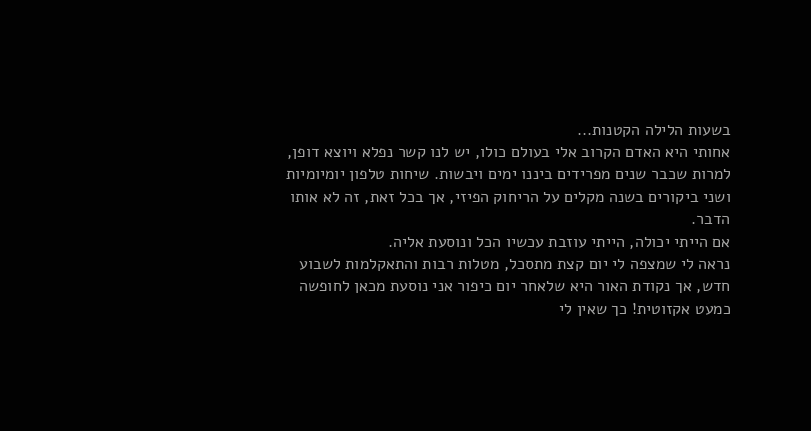בשעות הלילה הקטנות...
אחותי היא האדם הקרוב אלי בעולם כולו, יש לנו קשר נפלא ויוצא דופן, למרות שכבר שנים מפרידים ביננו ימים ויבשות. שיחות טלפון יומיומיות ושני ביקורים בשנה מקלים על הריחוק הפיזי, אך בכל זאת, זה לא אותו הדבר.
אם הייתי יכולה, הייתי עוזבת עכשיו הכל ונוסעת אליה.
נראה לי שמצפה לי יום קצת מתסכל, מטלות רבות והתאקלמות לשבוע חדש, אך נקודת האור היא שלאחר יום כיפור אני נוסעת מכאן לחופשה כמעט אקזוטית! כך שאין לי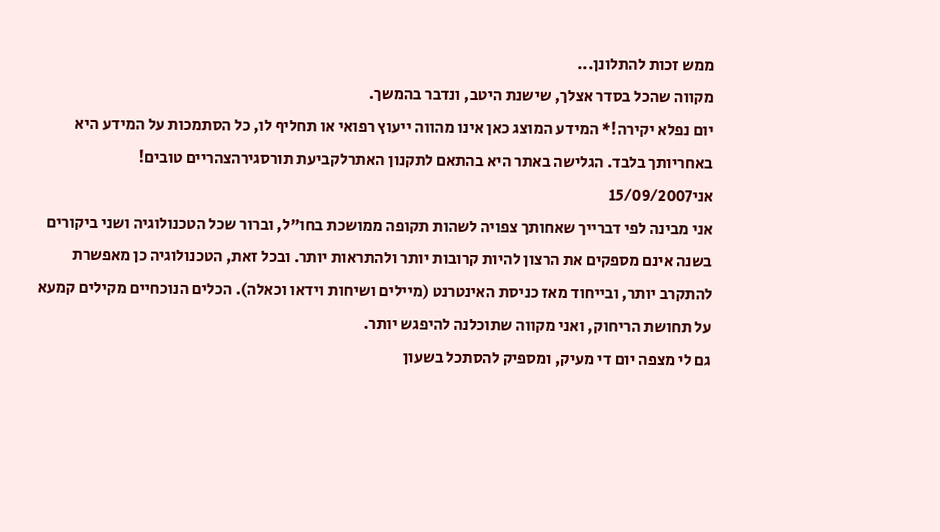ממש זכות להתלונן...
מקווה שהכל בסדר אצלך, שישנת היטב, ונדבר בהמשך.
יום נפלא יקירה!* המידע המוצג כאן אינו מהווה ייעוץ רפואי או תחליף לו, כל הסתמכות על המידע היא באחריותך בלבד. הגלישה באתר היא בהתאם לתקנון האתרלקביעת תורסגירהצהריים טובים!
אני15/09/2007
אני מבינה לפי דברייך שאחותך צפויה לשהות תקופה ממושכת בחו"ל, וברור שכל הטכנולוגיה ושני ביקורים בשנה אינם מספקים את הרצון להיות קרובות יותר ולהתראות יותר. ובכל זאת, הטכנולוגיה כן מאפשרת להתקרב יותר, ובייחוד מאז כניסת האינטרנט (מיילים ושיחות וידאו וכאלה). הכלים הנוכחיים מקילים קמעא על תחושת הריחוק, ואני מקווה שתוכלנה להיפגש יותר.
גם לי מצפה יום די מעיק, ומספיק להסתכל בשעון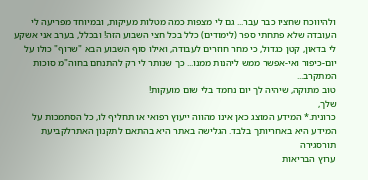ולהיווכח שחציו כבר עבר... גם לי מצפות כמה מטלות מעיקות, ובמיוחד מפריעה לי העובדה שלא פתחתי ספר (לימודים) כלל בכל חצי השבוע הזה! ובכלל, בערב אני אשקע לי בדאון, קטן כגדול, כי מחר חוזרים לעבודה, ואילו סוף השבוע הבא "שרוף" כולו על יום-כיפור ואי-אפשר ממש ליהנות ממנו... כך שנותר לי רק להתנחם בחוה"מ סוכות המתקרב...
טוב מתוקה, שיהיה לך יום נחמד בלי שום מועקות!
שלך,
כרונית.* המידע המוצג כאן אינו מהווה ייעוץ רפואי או תחליף לו, כל הסתמכות על המידע היא באחריותך בלבד. הגלישה באתר היא בהתאם לתקנון האתרלקביעת תורסגירה
ערוץ הבריאות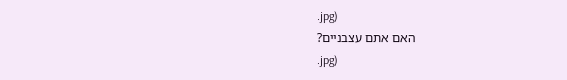.jpg)
האם אתם עצבניים?
.jpg)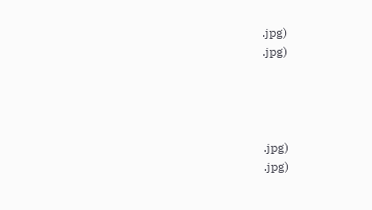.jpg)
.jpg)




.jpg)
.jpg)